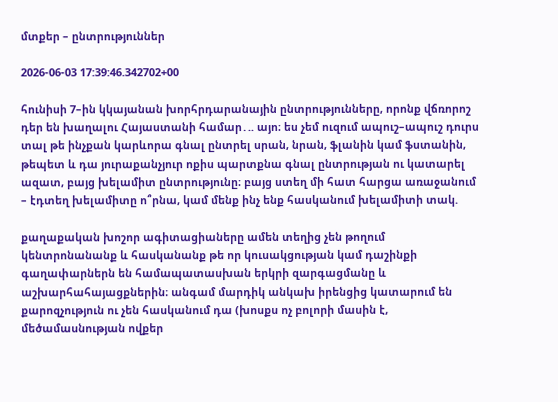մտքեր – ընտրություններ

2026-06-03 17:39:46.342702+00

հունիսի 7–ին կկայանան խորհրդարանային ընտրությունները, որոնք վճռորոշ դեր են խաղալու Հայաստանի համար․.. այո։ ես չեմ ուզում ապուշ–ապուշ դուրս տալ թե ինչքան կարևորա գնալ ընտրել սրան, նրան, ֆլանին կամ ֆստանին, թեպետ և դա յուրաքանչյուր ոքիս պարտքնա գնալ ընտրության ու կատարել ազատ, բայց խելամիտ ընտրությունը։ բայց ստեղ մի հատ հարցա առաջանում – էդտեղ խելամիտը ո՞րնա, կամ մենք ինչ ենք հասկանում խելամիտի տակ.

քաղաքական խոշոր ագիտացիաները ամեն տեղից չեն թողում կենտրոնանանք և հասկանանք թե որ կուսակցության կամ դաշինքի գաղափարներն են համապատասխան երկրի զարգացմանը և աշխարհահայացքներին։ անգամ մարդիկ անկախ իրենցից կատարում են քարոզչություն ու չեն հասկանում դա (խոսքս ոչ բոլորի մասին է, մեծամասնության ովքեր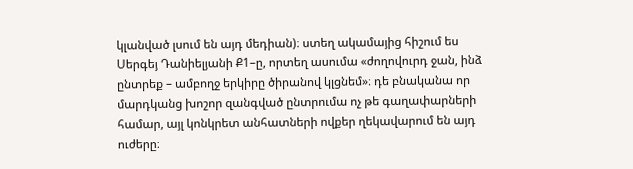կլանված լսում են այդ մեդիան)։ ստեղ ակամայից հիշում ես Սերգեյ Դանիելյանի Ք1–ը, որտեղ ասումա «ժողովուրդ ջան, ինձ ընտրեք – ամբողջ երկիրը ծիրանով կլցնեմ»։ դե բնականա որ մարդկանց խոշոր զանգված ընտրումա ոչ թե գաղափարների համար, այլ կոնկրետ անհատների ովքեր ղեկավարում են այդ ուժերը։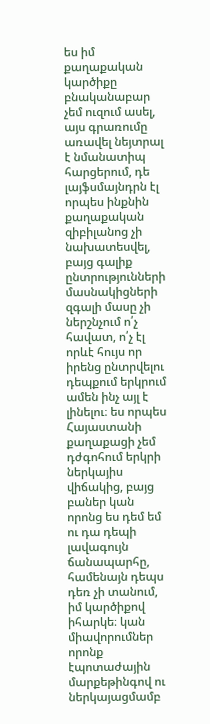ես իմ քաղաքական կարծիքը բնականաբար չեմ ուզում ասել, այս գրառումը առավել նեյտրալ է նմանատիպ հարցերում, դե լայֆսմայնդրն էլ որպես ինքնին քաղաքական զիբիլանոց չի նախատեսվել, բայց գալիք ընտրությունների մասնակիցների զգալի մասը չի ներշնչում ո՛չ հավատ, ո՛չ էլ որևէ հույս որ իրենց ընտրվելու դեպքում երկրում ամեն ինչ այլ է լինելու։ ես որպես Հայաստանի քաղաքացի չեմ դժգոհում երկրի ներկայիս վիճակից, բայց բաներ կան որոնց ես դեմ եմ ու դա դեպի լավագույն ճանապարհը, համենայն դեպս դեռ չի տանում, իմ կարծիքով իհարկե։ կան միավորումներ որոնք էպոտաժային մարքեթինգով ու ներկայացմամբ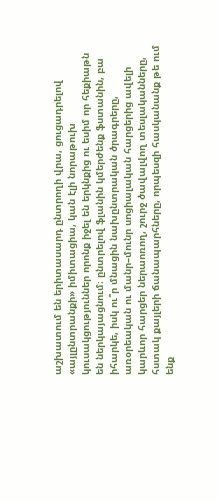աշխատում են երիտասարդ ընտրողի վրա, ցուցադրելով «այլընտրանքի» իմիտացիա, կան էլի նորաթուխ կուսակցություններ որոնք իջել են երկնքից ու եսիմ որ հեքիաթն են ներկայացնում։ ընտրելով ֆլանին կմերժենք ֆստանին, բա իհարկե, իսկ ու՞ր մնացին նախընտրական ծրագրերը, առօրեական ու մանր–մունր սոցիալական հարցերից ավելի կարևոր հարցեր ներաոռող, շուրջ ծավալվող տեսլականները, հստակ քայլերի ճանապարհները, որպեսզի հասկանանք թե ում ենք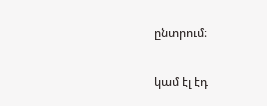ընտրում։

կամ էլ էդ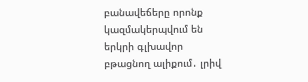բանավեճերը որոնք կազմակերպվում են երկրի գլխավոր բթացնող ալիքում․ լրիվ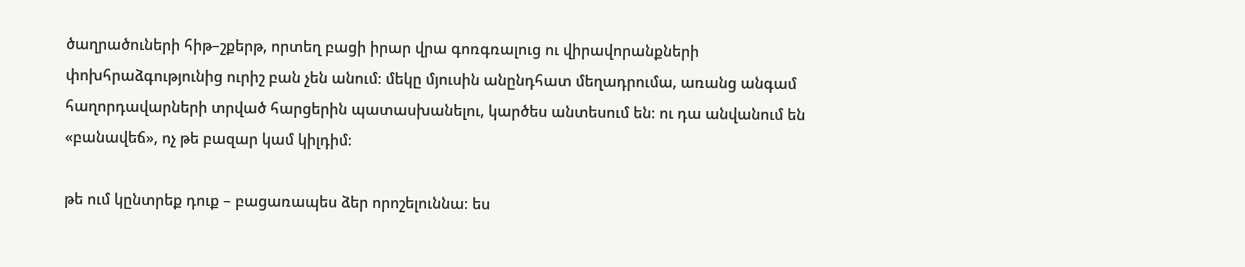ծաղրածուների հիթ–շքերթ, որտեղ բացի իրար վրա գոռգռալուց ու վիրավորանքների փոխհրաձգությունից ուրիշ բան չեն անում։ մեկը մյուսին անընդհատ մեղադրումա, առանց անգամ հաղորդավարների տրված հարցերին պատասխանելու, կարծես անտեսում են։ ու դա անվանում են «բանավեճ», ոչ թե բազար կամ կիլդիմ։

թե ում կընտրեք դուք – բացառապես ձեր որոշելուննա։ ես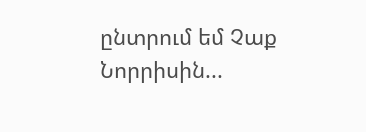ընտրում եմ Չաք Նորրիսին...